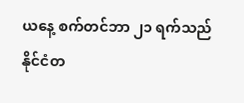ယနေ့ စက်တင်ဘာ ၂၁ ရက်သည် နိုင်ငံတ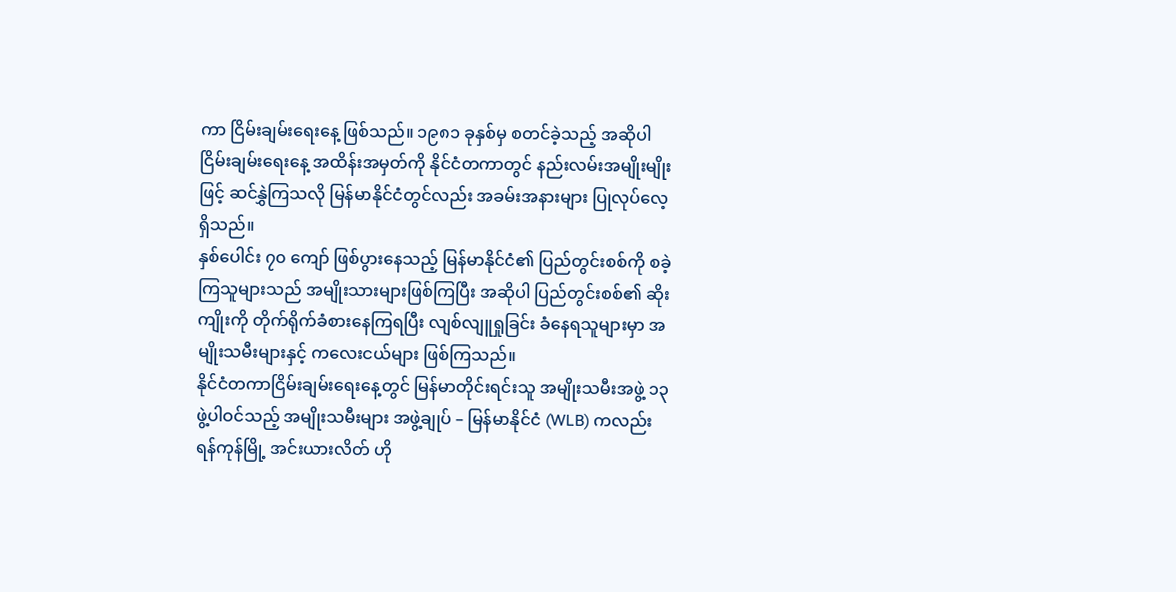ကာ ငြိမ်းချမ်းရေးနေ့ ဖြစ်သည်။ ၁၉၈၁ ခုနှစ်မှ စတင်ခဲ့သည့် အဆိုပါ ငြိမ်းချမ်းရေးနေ့ အထိန်းအမှတ်ကို နိုင်ငံတကာတွင် နည်းလမ်းအမျိုးမျိုးဖြင့် ဆင်နွှဲကြသလို မြန်မာနိုင်ငံတွင်လည်း အခမ်းအနားများ ပြုလုပ်လေ့ရှိသည်။
နှစ်ပေါင်း ၇၀ ကျော် ဖြစ်ပွားနေသည့် မြန်မာနိုင်ငံ၏ ပြည်တွင်းစစ်ကို စခဲ့ကြသူများသည် အမျိုးသားများဖြစ်ကြပြီး အဆိုပါ ပြည်တွင်းစစ်၏ ဆိုးကျိုးကို တိုက်ရိုက်ခံစားနေကြရပြီး လျစ်လျူရှုခြင်း ခံနေရသူများမှာ အမျိုးသမီးများနှင့် ကလေးငယ်များ ဖြစ်ကြသည်။
နိုင်ငံတကာငြိမ်းချမ်းရေးနေ့တွင် မြန်မာတိုင်းရင်းသူ အမျိုးသမီးအဖွဲ့ ၁၃ ဖွဲ့ပါဝင်သည့် အမျိုးသမီးများ အဖွဲ့ချုပ် – မြန်မာနိုင်ငံ (WLB) ကလည်း ရန်ကုန်မြို့ အင်းယားလိတ် ဟို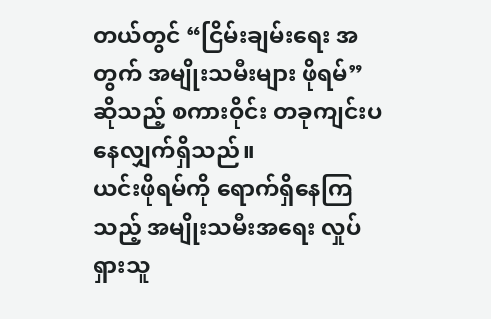တယ်တွင် “ငြိမ်းချမ်းရေး အတွက် အမျိုးသမီးများ ဖိုရမ်” ဆိုသည့် စကားဝိုင်း တခုကျင်းပနေလျှက်ရှိသည်။
ယင်းဖိုရမ်ကို ရောက်ရှိနေကြသည့် အမျိုးသမီးအရေး လှုပ်ရှားသူ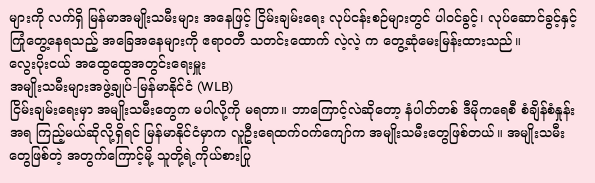များကို လက်ရှိ မြန်မာအမျိုးသမီးများ အနေဖြင့် ငြိမ်းချမ်းရေး လုပ်ငန်းစဉ်များတွင် ပါဝင်ခွင့်၊ လုပ်ဆောင်ခွင့်နှင့် ကြုံတွေ့နေရသည့် အခြေအနေများကို ဧရာဝတီ သတင်းထောက် လဲ့လဲ့ က တွေ့ဆုံမေးမြန်းထားသည်။
လွေးပိုးငယ် အထွေထွေအတွင်းရေးမှူး
အမျိုးသမီးများအဖွဲ့ချုပ်-မြန်မာနိုင်ငံ (WLB)
ငြိမ်းချမ်းရေးမှာ အမျိုးသမီးတွေက မပါလို့ကို မရတာ။ ဘာကြောင့်လဲဆိုတော့ နံပါတ်တစ် ဒီမိုကရေစီ စံချိန်စံနှုန်း အရ ကြည့်မယ်ဆိုလို့ရှိရင် မြန်မာနိုင်ငံမှာက လူဦးရေထက်ဝက်ကျော်က အမျိုးသမီးတွေဖြစ်တယ်။ အမျိုးသမီး တွေဖြစ်တဲ့ အတွက်ကြောင့်မို့ သူတို့ရဲ့ကိုယ်စားပြု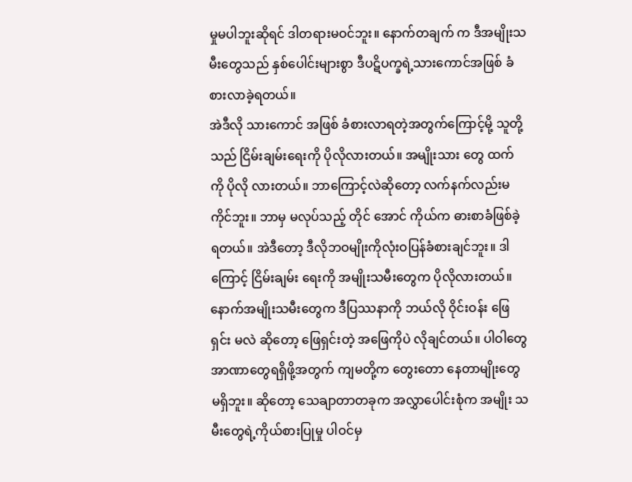မှုမပါဘူးဆိုရင် ဒါတရားမဝင်ဘူး။ နောက်တချက် က ဒီအမျိုးသမီးတွေသည် နှစ်ပေါင်းများစွာ ဒီပဋိပက္ခရဲ့သားကောင်အဖြစ် ခံစားလာခဲ့ရတယ်။
အဲဒီလို သားကောင် အဖြစ် ခံစားလာရတဲ့အတွက်ကြောင့်မို့ သူတို့သည် ငြိမ်းချမ်းရေးကို ပိုလိုလားတယ်။ အမျိုးသား တွေ ထက်ကို ပိုလို လားတယ်။ ဘာကြောင့်လဲဆိုတော့ လက်နက်လည်းမကိုင်ဘူး။ ဘာမှ မလုပ်သည့် တိုင် အောင် ကိုယ်က ဓားစာခံဖြစ်ခဲ့ရတယ်။ အဲဒီတော့ ဒီလိုဘဝမျိုးကိုလုံးဝပြန်ခံစားချင်ဘူး။ ဒါကြောင့် ငြိမ်းချမ်း ရေးကို အမျိုးသမီးတွေက ပိုလိုလားတယ်။
နောက်အမျိုးသမီးတွေက ဒီပြဿနာကို ဘယ်လို ဝိုင်းဝန်း ဖြေရှင်း မလဲ ဆိုတော့ ဖြေရှင်းတဲ့ အဖြေကိုပဲ လိုချင်တယ်။ ပါဝါတွေ အာဏာတွေရရှိဖို့အတွက် ကျမတို့က တွေးတော နေတာမျိုးတွေ မရှိဘူး။ ဆိုတော့ သေချာတာတခုက အလွှာပေါင်းစုံက အမျိုး သမီးတွေရဲ့ကိုယ်စားပြုမှု ပါဝင်မှ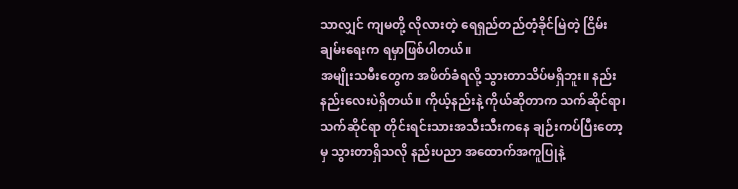သာလျှင် ကျမတို့ လိုလားတဲ့ ရေရှည်တည်တံ့ခိုင်မြဲတဲ့ ငြိမ်းချမ်းရေးက ရမှာဖြစ်ပါတယ်။
အမျိုးသမီးတွေက အဖိတ်ခံရလို့ သွားတာသိပ်မရှိဘူး။ နည်းနည်းလေးပဲရှိတယ်။ ကိုယ့်နည်းနဲ့ ကိုယ်ဆိုတာက သက်ဆိုင်ရာ၊ သက်ဆိုင်ရာ တိုင်းရင်းသားအသီးသီးကနေ ချဉ်းကပ်ပြီးတော့မှ သွားတာရှိသလို နည်းပညာ အထောက်အကူပြုနဲ့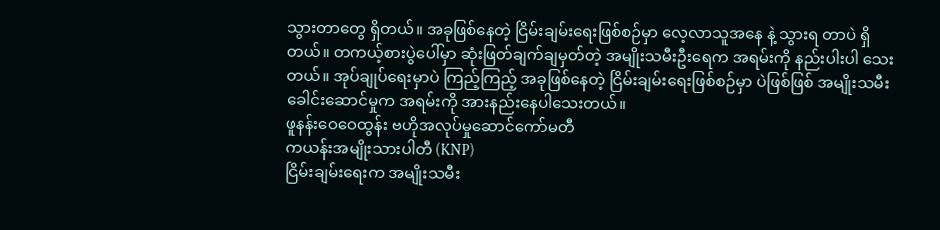သွားတာတွေ ရှိတယ်။ အခုဖြစ်နေတဲ့ ငြိမ်းချမ်းရေးဖြစ်စဉ်မှာ လေ့လာသူအနေ နဲ့ သွားရ တာပဲ ရှိတယ်။ တကယ့်စားပွဲပေါ်မှာ ဆုံးဖြတ်ချက်ချမှတ်တဲ့ အမျိုးသမီးဦးရေက အရမ်းကို နည်းပါးပါ သေးတယ်။ အုပ်ချုပ်ရေးမှာပဲ ကြည့်ကြည့် အခုဖြစ်နေတဲ့ ငြိမ်းချမ်းရေးဖြစ်စဉ်မှာ ပဲဖြစ်ဖြစ် အမျိုးသမီးခေါင်းဆောင်မှုက အရမ်းကို အားနည်းနေပါသေးတယ်။
ဖူနန်းဝေဝေထွန်း ဗဟိုအလုပ်မှုဆောင်ကော်မတီ
ကယန်းအမျိုးသားပါတီ (KNP)
ငြိမ်းချမ်းရေးက အမျိုးသမီး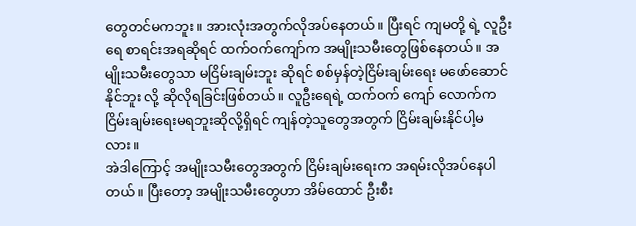တွေတင်မကဘူး။ အားလုံးအတွက်လိုအပ်နေတယ်။ ပြီးရင် ကျမတို့ ရဲ့ လူဦးရေ စာရင်းအရဆိုရင် ထက်ဝက်ကျော်က အမျိုးသမီးတွေဖြစ်နေတယ်။ အမျိုးသမီးတွေသာ မငြိမ်းချမ်းဘူး ဆိုရင် စစ်မှန်တဲ့ငြိမ်းချမ်းရေး မဖော်ဆောင်နိုင်ဘူး လို့ ဆိုလိုရခြင်းဖြစ်တယ်။ လူဦးရေရဲ့ ထက်ဝက် ကျော် လောက်က ငြိမ်းချမ်းရေးမရဘူးဆိုလို့ရှိရင် ကျန်တဲ့သူတွေအတွက် ငြိမ်းချမ်းနိုင်ပါ့မလား။
အဲဒါကြောင့် အမျိုးသမီးတွေအတွက် ငြိမ်းချမ်းရေးက အရမ်းလိုအပ်နေပါတယ်။ ပြီးတော့ အမျိုးသမီးတွေဟာ အိမ်ထောင် ဦးစီး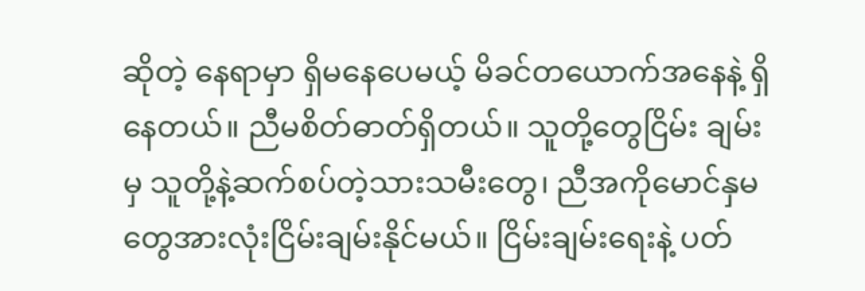ဆိုတဲ့ နေရာမှာ ရှိမနေပေမယ့် မိခင်တယောက်အနေနဲ့ ရှိနေတယ်။ ညီမစိတ်ဓာတ်ရှိတယ်။ သူတို့တွေငြိမ်း ချမ်းမှ သူတို့နဲ့ဆက်စပ်တဲ့သားသမီးတွေ၊ ညီအကိုမောင်နှမတွေအားလုံးငြိမ်းချမ်းနိုင်မယ်။ ငြိမ်းချမ်းရေးနဲ့ ပတ်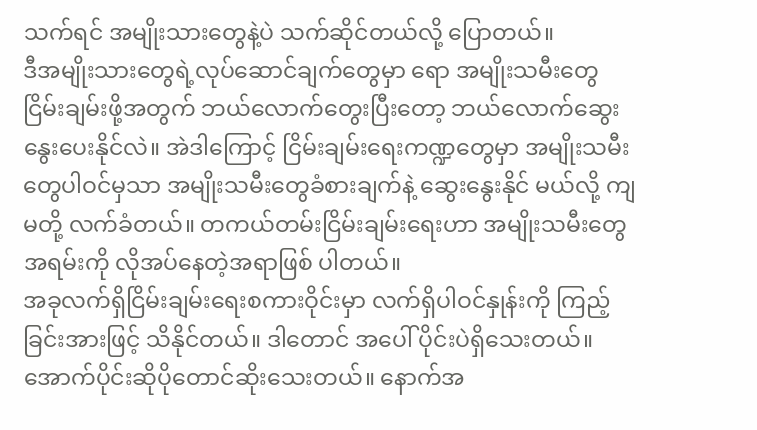သက်ရင် အမျိုးသားတွေနဲ့ပဲ သက်ဆိုင်တယ်လို့ ပြောတယ်။
ဒီအမျိုးသားတွေရဲ့လုပ်ဆောင်ချက်တွေမှာ ရော အမျိုးသမီးတွေငြိမ်းချမ်းဖို့အတွက် ဘယ်လောက်တွေးပြီးတော့ ဘယ်လောက်ဆွေးနွေးပေးနိုင်လဲ။ အဲဒါကြောင့် ငြိမ်းချမ်းရေးကဏ္ဍတွေမှာ အမျိုးသမီးတွေပါဝင်မှသာ အမျိုးသမီးတွေခံစားချက်နဲ့ ဆွေးနွေးနိုင် မယ်လို့ ကျမတို့ လက်ခံတယ်။ တကယ်တမ်းငြိမ်းချမ်းရေးဟာ အမျိုးသမီးတွေအရမ်းကို လိုအပ်နေတဲ့အရာဖြစ် ပါတယ်။
အခုလက်ရှိငြိမ်းချမ်းရေးစကားဝိုင်းမှာ လက်ရှိပါဝင်နှုန်းကို ကြည့်ခြင်းအားဖြင့် သိနိုင်တယ်။ ဒါတောင် အပေါ် ပိုင်းပဲရှိသေးတယ်။ အောက်ပိုင်းဆိုပိုတောင်ဆိုးသေးတယ်။ နောက်အ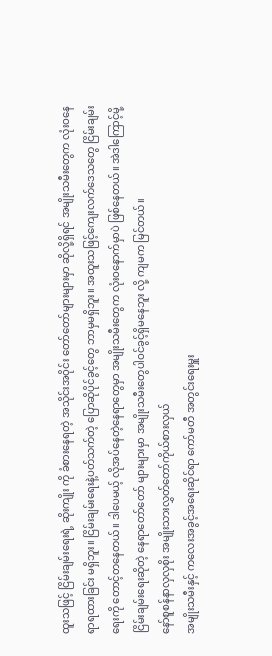ထူးသဖြင့် ငြိမ်းချမ်းရေးရဲ့ ဆိုးကျိုး ကို ခံစားနေရတဲ့ အသိုင်းအဝိုင်း တော်တော်များများမှာ ဆိုလို့ရှိရင် အမျိုးသမီးတွေက လုံးဝနေရာရထားခြင်း မရှိဘူး။ ငြိမ်းချမ်းရေးနဲ့ပတ်သက်တဲ့ ပြောဆိုပိုင်ခွင့်တွေ ဘာမှမရှိဘူး။ အထူးသဖြင့်ကျေးလက်ဒေသတွေ ငြိမ်းချမ်းရေးကို တောင့်တနေတယ်။ ဒါပေမယ့် လိုအပ်နေတဲ့နေရာတွေမှာ အမျိုးသမီးတွေက လုံးဝနောက်မှာပဲ ဖြစ်နေတယ်။ အဲဒါကြောင့်မို့ ငြိမ်းချမ်းရေးဆိုတဲ့ နေရာတော်တော် များများမှာ အမျိုးသမီးတွေပါဝင်ခွင့်ရှိမနေဘူး လို့ ကျမက မြင်တယ်။
နော်စူစန်နာလှလှစိုး အမျိုးသားလွှတ်တော်ကိုယ်စားလှယ်
အမျိုးသမီးနှင့် ကလေးအခွင့်အရေးဆိုင်ရာ ကော်မတီ အတွင်းရေးမှူး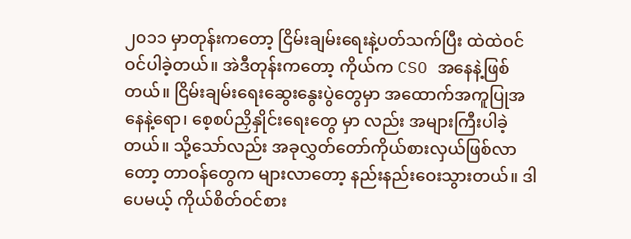၂၀၁၁ မှာတုန်းကတော့ ငြိမ်းချမ်းရေးနဲ့ပတ်သက်ပြီး ထဲထဲဝင်ဝင်ပါခဲ့တယ်။ အဲဒီတုန်းကတော့ ကိုယ်က CSO အနေနဲ့ဖြစ်တယ်။ ငြိမ်းချမ်းရေးဆွေးနွေးပွဲတွေမှာ အထောက်အကူပြုအနေနဲ့ရော၊ စေ့စပ်ညှိနှိုင်းရေးတွေ မှာ လည်း အများကြီးပါခဲ့တယ်။ သို့သော်လည်း အခုလွှတ်တော်ကိုယ်စားလှယ်ဖြစ်လာတော့ တာဝန်တွေက များလာတော့ နည်းနည်းဝေးသွားတယ်။ ဒါပေမယ့် ကိုယ်စိတ်ဝင်စား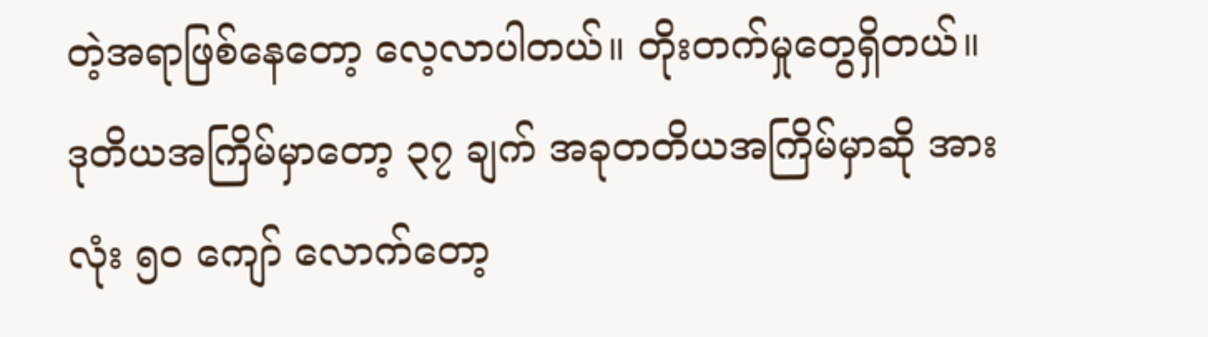တဲ့အရာဖြစ်နေတော့ လေ့လာပါတယ်။ တိုးတက်မှုတွေရှိတယ်။ ဒုတိယအကြိမ်မှာတော့ ၃၇ ချက် အခုတတိယအကြိမ်မှာဆို အားလုံး ၅၀ ကျော် လောက်တော့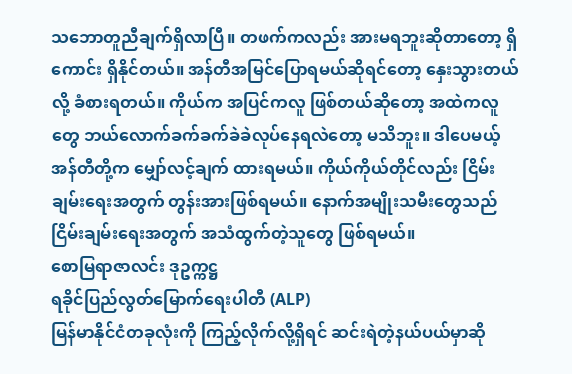သဘောတူညီချက်ရှိလာပြီ။ တဖက်ကလည်း အားမရဘူးဆိုတာတော့ ရှိကောင်း ရှိနိုင်တယ်။ အန်တီအမြင်ပြောရမယ်ဆိုရင်တော့ နှေးသွားတယ်လို့ ခံစားရတယ်။ ကိုယ်က အပြင်ကလူ ဖြစ်တယ်ဆိုတော့ အထဲကလူတွေ ဘယ်လောက်ခက်ခက်ခဲခဲလုပ်နေရလဲတော့ မသိဘူး။ ဒါပေမယ့် အန်တီတို့က မျှော်လင့်ချက် ထားရမယ်။ ကိုယ်ကိုယ်တိုင်လည်း ငြိမ်းချမ်းရေးအတွက် တွန်းအားဖြစ်ရမယ်။ နောက်အမျိုးသမီးတွေသည် ငြိမ်းချမ်းရေးအတွက် အသံထွက်တဲ့သူတွေ ဖြစ်ရမယ်။
စောမြရာဇာလင်း ဒုဥက္ကဋ္ဌ
ရခိုင်ပြည်လွတ်မြောက်ရေးပါတီ (ALP)
မြန်မာနိုင်ငံတခုလုံးကို ကြည့်လိုက်လို့ရှိရင် ဆင်းရဲတဲ့နယ်ပယ်မှာဆို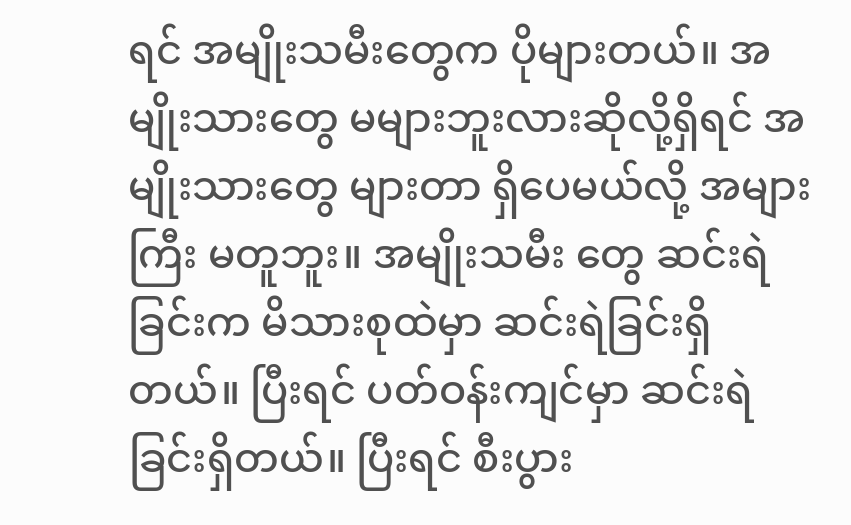ရင် အမျိုးသမီးတွေက ပိုများတယ်။ အမျိုးသားတွေ မများဘူးလားဆိုလို့ရှိရင် အမျိုးသားတွေ များတာ ရှိပေမယ်လို့ အများကြီး မတူဘူး။ အမျိုးသမီး တွေ ဆင်းရဲခြင်းက မိသားစုထဲမှာ ဆင်းရဲခြင်းရှိတယ်။ ပြီးရင် ပတ်ဝန်းကျင်မှာ ဆင်းရဲခြင်းရှိတယ်။ ပြီးရင် စီးပွား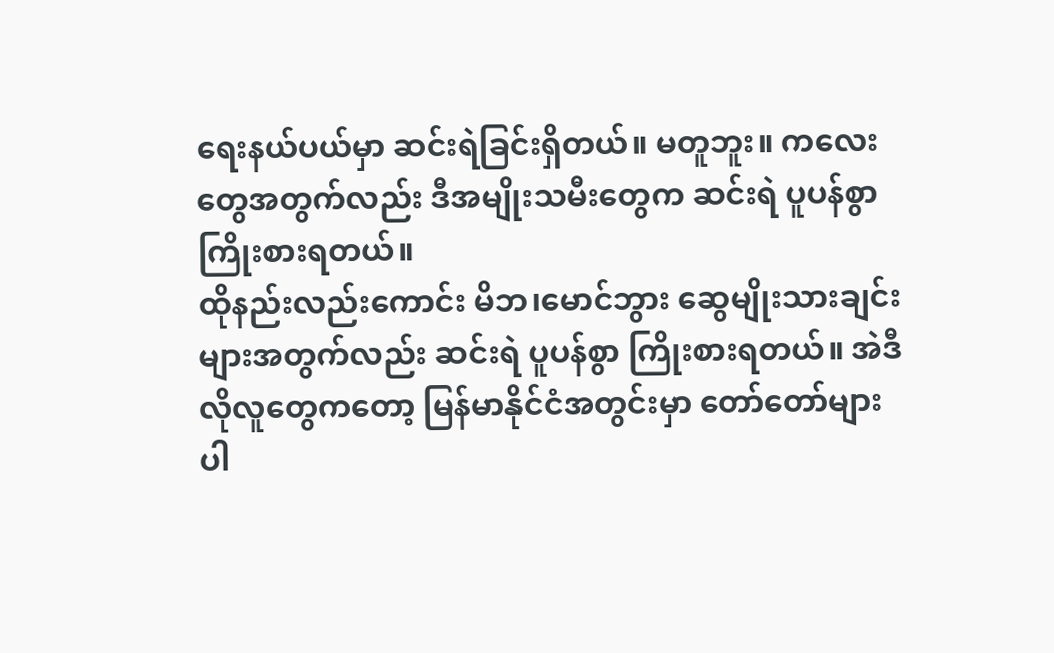ရေးနယ်ပယ်မှာ ဆင်းရဲခြင်းရှိတယ်။ မတူဘူး။ ကလေးတွေအတွက်လည်း ဒီအမျိုးသမီးတွေက ဆင်းရဲ ပူပန်စွာကြိုးစားရတယ်။
ထိုနည်းလည်းကောင်း မိဘ၊မောင်ဘွား ဆွေမျိုးသားချင်းများအတွက်လည်း ဆင်းရဲ ပူပန်စွာ ကြိုးစားရတယ်။ အဲဒီလိုလူတွေကတော့ မြန်မာနိုင်ငံအတွင်းမှာ တော်တော်များပါ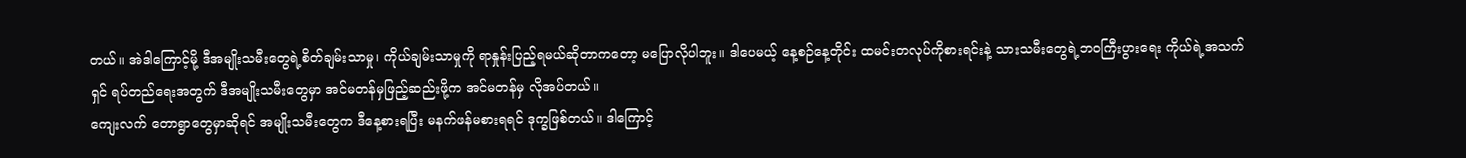တယ်။ အဲဒါကြောင့်မို့ ဒီအမျိုးသမီးတွေရဲ့စိတ်ချမ်းသာမှု၊ ကိုယ်ချမ်းသာမှုကို ရာနှုန်းပြည့်ရမယ်ဆိုတာကတော့ မပြောလိုပါဘူး။ ဒါပေမယ့် နေ့စဉ်နေ့တိုင်း ထမင်းတလုပ်ကိုစားရင်းနဲ့ သားသမီးတွေရဲ့ဘဝကြီးပွားရေး ကိုယ်ရဲ့အသက်ရှင် ရပ်တည်ရေးအတွက် ဒီအမျိုးသမီးတွေမှာ အင်မတန်မှဖြည့်ဆည်းဖို့က အင်မတန်မှ လိုအပ်တယ်။
ကျေးလက် တောရွာတွေမှာဆိုရင် အမျိုးသမီးတွေက ဒီနေ့စားရပြီး မနက်ဖန်မစားရရင် ဒုက္ခဖြစ်တယ်။ ဒါကြောင့်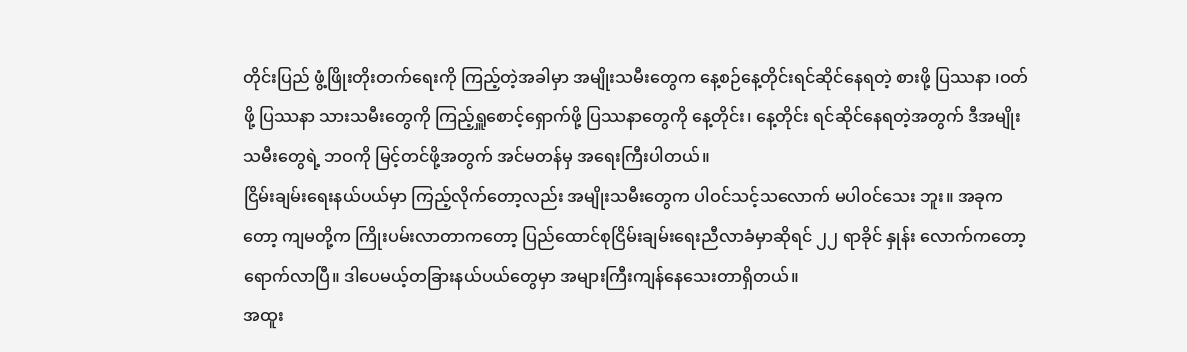တိုင်းပြည် ဖွံ့ဖြိုးတိုးတက်ရေးကို ကြည့်တဲ့အခါမှာ အမျိုးသမီးတွေက နေ့စဉ်နေ့တိုင်းရင်ဆိုင်နေရတဲ့ စားဖို့ ပြဿနာ ၊ဝတ်ဖို့ ပြဿနာ သားသမီးတွေကို ကြည့်ရှူစောင့်ရှောက်ဖို့ ပြဿနာတွေကို နေ့တိုင်း၊ နေ့တိုင်း ရင်ဆိုင်နေရတဲ့အတွက် ဒီအမျိုးသမီးတွေရဲ့ ဘဝကို မြင့်တင်ဖို့အတွက် အင်မတန်မှ အရေးကြီးပါတယ်။
ငြိမ်းချမ်းရေးနယ်ပယ်မှာ ကြည့်လိုက်တော့လည်း အမျိုးသမီးတွေက ပါဝင်သင့်သလောက် မပါဝင်သေး ဘူး။ အခုကတော့ ကျမတို့က ကြိုးပမ်းလာတာကတော့ ပြည်ထောင်စုငြိမ်းချမ်းရေးညီလာခံမှာဆိုရင် ၂၂ ရာခိုင် နှုန်း လောက်ကတော့ ရောက်လာပြီ။ ဒါပေမယ့်တခြားနယ်ပယ်တွေမှာ အများကြီးကျန်နေသေးတာရှိတယ်။
အထူး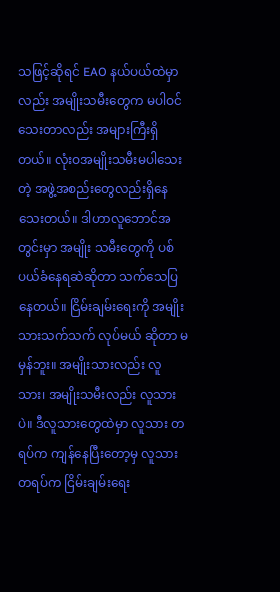သဖြင့်ဆိုရင် EAO နယ်ပယ်ထဲမှာလည်း အမျိုးသမီးတွေက မပါဝင်သေးတာလည်း အများကြီးရှိတယ်။ လုံးဝအမျိုးသမီးမပါသေးတဲ့ အဖွဲ့အစည်းတွေလည်းရှိနေသေးတယ်။ ဒါဟာလူဘောင်အတွင်းမှာ အမျိုး သမီးတွေကို ပစ်ပယ်ခံနေရဆဲဆိုတာ သက်သေပြနေတယ်။ ငြိမ်းချမ်းရေးကို အမျိုးသားသက်သက် လုပ်မယ် ဆိုတာ မမှန်ဘူး။ အမျိုးသားလည်း လူသား၊ အမျိုးသမီးလည်း လူသားပဲ။ ဒီလူသားတွေထဲမှာ လူသား တရပ်က ကျန်နေပြီးတော့မှ လူသားတရပ်က ငြိမ်းချမ်းရေး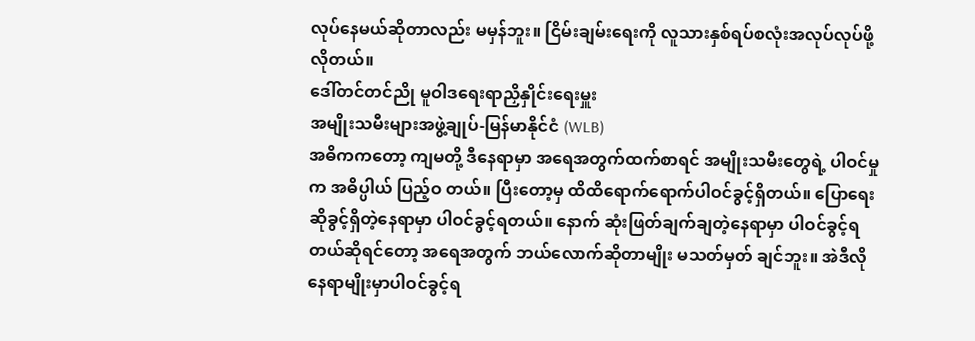လုပ်နေမယ်ဆိုတာလည်း မမှန်ဘူး။ ငြိမ်းချမ်းရေးကို လူသားနှစ်ရပ်စလုံးအလုပ်လုပ်ဖို့လိုတယ်။
ဒေါ်တင်တင်ညို မူဝါဒရေးရာညှိနှိုင်းရေးမှူး
အမျိုးသမီးများအဖွဲ့ချုပ်-မြန်မာနိုင်ငံ (WLB)
အဓိကကတော့ ကျမတို့ ဒီနေရာမှာ အရေအတွက်ထက်စာရင် အမျိုးသမီးတွေရဲ့ ပါဝင်မှုက အဓိပ္ပါယ် ပြည့်ဝ တယ်။ ပြီးတော့မှ ထိထိရောက်ရောက်ပါဝင်ခွင့်ရှိတယ်။ ပြောရေးဆိုခွင့်ရှိတဲ့နေရာမှာ ပါဝင်ခွင့်ရတယ်။ နောက် ဆုံးဖြတ်ချက်ချတဲ့နေရာမှာ ပါဝင်ခွင့်ရတယ်ဆိုရင်တော့ အရေအတွက် ဘယ်လောက်ဆိုတာမျိုး မသတ်မှတ် ချင်ဘူး။ အဲဒီလိုနေရာမျိုးမှာပါဝင်ခွင့်ရ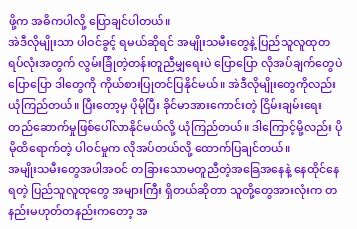ဖို့က အဓိကပါလို့ ပြောချင်ပါတယ်။
အဲဒီလိုမျိုးသာ ပါဝင်ခွင့် ရမယ်ဆိုရင် အမျိုးသမီးတွေနဲ့ ပြည်သူလူထုတရပ်လုံးအတွက် လွမ်းခြုံတဲ့တန်းတူညီမျှရေးပဲ ပြောပြော လိုအပ်ချက်တွေပဲ ပြောပြော ဒါတွေကို ကိုယ်စားပြုတင်ပြနိုင်မယ်။ အဲဒီလိုမျိုးတွေကိုလည်း ယုံကြည်တယ်။ ပြီးတော့မှ ပိုမိုပြီး ခိုင်မာအားကောင်းတဲ့ ငြိမ်းချမ်းရေးတည်ဆောက်မှုဖြစ်ပေါ်လာနိုင်မယ်လို့ ယုံကြည်တယ်။ ဒါကြောင့်မို့လည်း ပိုမိုထိရောက်တဲ့ ပါဝင်မှုက လိုအပ်တယ်လို့ ထောက်ပြချင်တယ်။
အမျိုးသမီးတွေအပါအဝင် တခြားသောမတူညီတဲ့အခြေအနေနဲ့ နေထိုင်နေရတဲ့ ပြည်သူလူထုတွေ အများကြီး ရှိတယ်ဆိုတာ သူတို့တွေအားလုံးက တနည်းမဟုတ်တနည်းကတော့ အ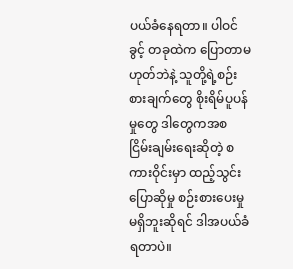ပယ်ခံနေရတာ။ ပါဝင်ခွင့် တခုထဲက ပြောတာမဟုတ်ဘဲနဲ့ သူတို့ရဲ့စဉ်းစားချက်တွေ စိုးရိမ်ပူပန်မှုတွေ ဒါတွေကအစ ငြိမ်းချမ်းရေးဆိုတဲ့ စကားဝိုင်းမှာ ထည့်သွင်းပြောဆိုမှု စဉ်းစားပေးမှု မရှိဘူးဆိုရင် ဒါအပယ်ခံရတာပဲ။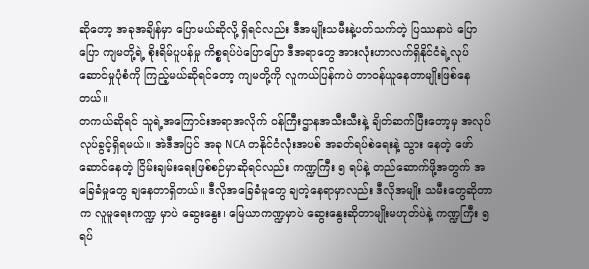ဆိုတော့ အခုအချိန်မှာ ပြောမယ်ဆိုလို့ ရှိရင်လည်း ဒီအမျိုးသမီးနဲ့ပတ်သက်တဲ့ ပြဿနာပဲ ပြောပြော ကျမတို့ရဲ့ စိုးရိမ်ပူပန်မှု ကိစ္စရပ်ပဲပြောပြော ဒီအရာတွေ အားလုံးဟာလက်ရှိနိုင်ငံရဲ့လုပ်ဆောင်မှုပုံစံကို ကြည့်မယ်ဆိုရင်တော့ ကျမတို့ကို လူကယ်ပြန်ကပဲ တာဝန်ယူနေတာမျိုးဖြစ်နေတယ်။
တကယ်ဆိုရင် သူရဲ့အကြောင်းအရာအလိုက် ဝန်ကြီးဌာနအသီးသီးနဲ့ ချိတ်ဆက်ပြီးတော့မှ အလုပ်လုပ်ခွင့်ရှိရမယ်။ အဲဒီအပြင် အခု NCA တနိုင်ငံလုံးအပစ် အခတ်ရပ်စဲရေးနဲ့ သွား နေတဲ့ ဖော်ဆောင်နေတဲ့ ငြိမ်းချမ်းရေးဖြစ်စဉ်မှာဆိုရင်လည်း ကဏ္ဍကြီး ၅ ရပ်နဲ့ တည်ဆောက်ဖို့အတွက် အခြေခံမှုတွေ ချနေတာရှိတယ်။ ဒီလိုအခြေခံမူတွေ ချတဲ့နေရာမှာလည်း ဒီလိုအမျိုး သမီးတွေဆိုတာက လူမူရေးကဏ္ဍ မှာပဲ ဆွေးနွေး၊ မြေယာကဏ္ဍမှာပဲ ဆွေးနွေးဆိုတာမျိုးမဟုတ်ပဲနဲ့ ကဏ္ဍကြီး ၅ ရပ်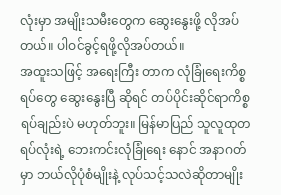လုံးမှာ အမျိုးသမီးတွေက ဆွေးနွေးဖို့ လိုအပ်တယ်။ ပါဝင်ခွင့်ရဖို့လိုအပ်တယ်။
အထူးသဖြင့် အရေးကြီး တာက လုံခြုံရေးကိစ္စရပ်တွေ ဆွေးနွေးပြီ ဆိုရင် တပ်ပိုင်းဆိုင်ရာကိစ္စရပ်ချည်းပဲ မဟုတ်ဘူး။ မြန်မာပြည် သူလူထုတရပ်လုံးရဲ့ ဘေးကင်းလုံခြုံရေး နောင် အနာဂတ်မှာ ဘယ်လိုပုံစံမျိုးနဲ့ လုပ်သင့်သလဲဆိုတာမျိုး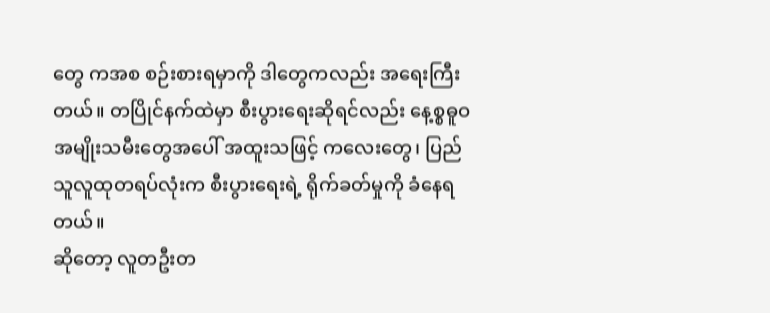တွေ ကအစ စဉ်းစားရမှာကို ဒါတွေကလည်း အရေးကြီး တယ်။ တပြိုင်နက်ထဲမှာ စီးပွားရေးဆိုရင်လည်း နေ့စ္စဓူဝ အမျိုးသမီးတွေအပေါ် အထူးသဖြင့် ကလေးတွေ၊ ပြည်သူလူထုတရပ်လုံးက စီးပွားရေးရဲ့ ရိုက်ခတ်မှုကို ခံနေရတယ်။
ဆိုတော့ လူတဦးတ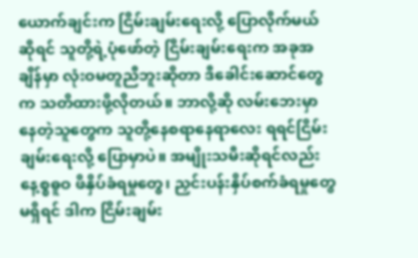ယောက်ချင်းက ငြိမ်းချမ်းရေးလို့ ပြောလိုက်မယ် ဆိုရင် သူတို့ရဲ့ပုံဖော်တဲ့ ငြိမ်းချမ်းရေးက အခုအချိန်မှာ လုံးဝမတူညီဘူးဆိုတာ ဒီခေါင်းဆောင်တွေက သတိထားဖို့လိုတယ်။ ဘာလို့ဆို လမ်းဘေးမှာ နေတဲ့သူတွေက သူတို့နေစရာနေရာလေး ရရင်ငြိမ်းချမ်းရေးလို့ ပြောမှာပဲ။ အမျိုးသမီးဆိုရင်လည်း နေ့စ္စဓူဝ ဖိနှိပ်ခံရမှုတွေ၊ ညှင်းပန်းနှိပ်စက်ခံရမှုတွေ မရှိရင် ဒါက ငြိမ်းချမ်း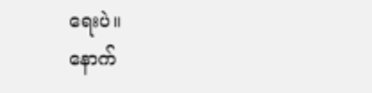ရေးပဲ။
နောက်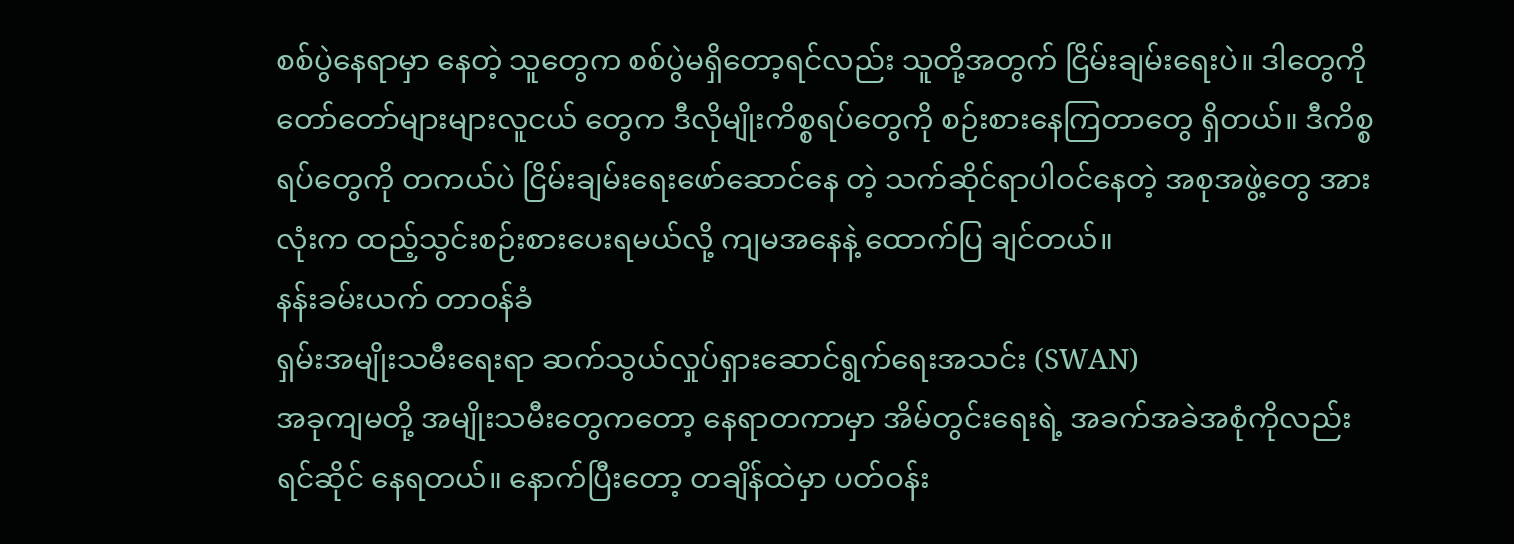စစ်ပွဲနေရာမှာ နေတဲ့ သူတွေက စစ်ပွဲမရှိတော့ရင်လည်း သူတို့အတွက် ငြိမ်းချမ်းရေးပဲ။ ဒါတွေကို တော်တော်များများလူငယ် တွေက ဒီလိုမျိုးကိစ္စရပ်တွေကို စဉ်းစားနေကြတာတွေ ရှိတယ်။ ဒီကိစ္စရပ်တွေကို တကယ်ပဲ ငြိမ်းချမ်းရေးဖော်ဆောင်နေ တဲ့ သက်ဆိုင်ရာပါဝင်နေတဲ့ အစုအဖွဲ့တွေ အားလုံးက ထည့်သွင်းစဉ်းစားပေးရမယ်လို့ ကျမအနေနဲ့ ထောက်ပြ ချင်တယ်။
နန်းခမ်းယက် တာဝန်ခံ
ရှမ်းအမျိုးသမီးရေးရာ ဆက်သွယ်လှုပ်ရှားဆောင်ရွက်ရေးအသင်း (SWAN)
အခုကျမတို့ အမျိုးသမီးတွေကတော့ နေရာတကာမှာ အိမ်တွင်းရေးရဲ့ အခက်အခဲအစုံကိုလည်း ရင်ဆိုင် နေရတယ်။ နောက်ပြီးတော့ တချိန်ထဲမှာ ပတ်ဝန်း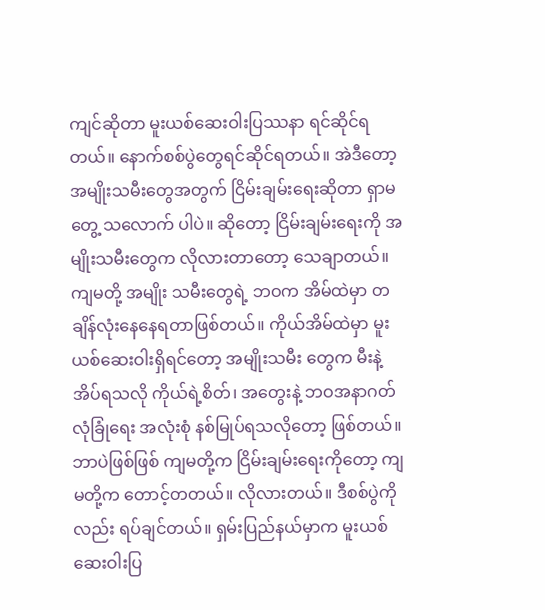ကျင်ဆိုတာ မူးယစ်ဆေးဝါးပြဿနာ ရင်ဆိုင်ရတယ်။ နောက်စစ်ပွဲတွေရင်ဆိုင်ရတယ်။ အဲဒီတော့ အမျိုးသမီးတွေအတွက် ငြိမ်းချမ်းရေးဆိုတာ ရှာမတွေ့ သလောက် ပါပဲ။ ဆိုတော့ ငြိမ်းချမ်းရေးကို အမျိုးသမီးတွေက လိုလားတာတော့ သေချာတယ်။
ကျမတို့ အမျိုး သမီးတွေရဲ့ ဘဝက အိမ်ထဲမှာ တချိန်လုံးနေနေရတာဖြစ်တယ်။ ကိုယ်အိမ်ထဲမှာ မူးယစ်ဆေးဝါးရှိရင်တော့ အမျိုးသမီး တွေက မီးနဲ့အိပ်ရသလို ကိုယ်ရဲ့စိတ်၊ အတွေးနဲ့ ဘဝအနာဂတ်လုံခြုံရေး အလုံးစုံ နစ်မြုပ်ရသလိုတော့ ဖြစ်တယ်။ ဘာပဲဖြစ်ဖြစ် ကျမတို့က ငြိမ်းချမ်းရေးကိုတော့ ကျမတို့က တောင့်တတယ်။ လိုလားတယ်။ ဒီစစ်ပွဲကိုလည်း ရပ်ချင်တယ်။ ရှမ်းပြည်နယ်မှာက မူးယစ်ဆေးဝါးပြ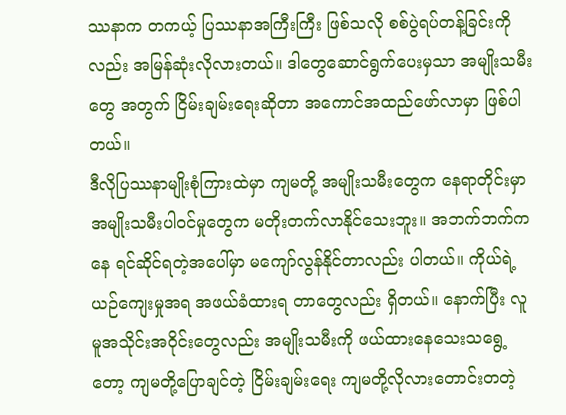ဿနာက တကယ့် ပြဿနာအကြီးကြီး ဖြစ်သလို စစ်ပွဲရပ်တန့်ခြင်းကိုလည်း အမြန်ဆုံးလိုလားတယ်။ ဒါတွေဆောင်ရွက်ပေးမှသာ အမျိုးသမီးတွေ အတွက် ငြိမ်းချမ်းရေးဆိုတာ အကောင်အထည်ဖော်လာမှာ ဖြစ်ပါတယ်။
ဒီလိုပြဿနာမျိုးစုံကြားထဲမှာ ကျမတို့ အမျိုးသမီးတွေက နေရာတိုင်းမှာ အမျိုးသမီးပါဝင်မှုတွေက မတိုးတက်လာနိုင်သေးဘူး။ အဘက်ဘက်ကနေ ရင်ဆိုင်ရတဲ့အပေါ်မှာ မကျော်လွန်နိုင်တာလည်း ပါတယ်။ ကိုယ်ရဲ့ ယဉ်ကျေးမှုအရ အဖယ်ခံထားရ တာတွေလည်း ရှိတယ်။ နောက်ပြီး လူမူအသိုင်းအဝိုင်းတွေလည်း အမျိုးသမီးကို ဖယ်ထားနေသေးသရွေ့တော့ ကျမတို့ပြောချင်တဲ့ ငြိမ်းချမ်းရေး ကျမတို့လိုလားတောင်းတတဲ့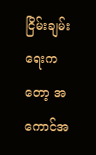ငြိမ်းချမ်းရေးကတော့ အကောင်အ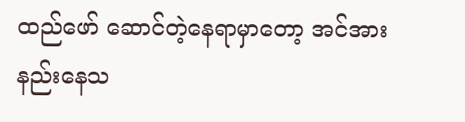ထည်ဖော် ဆောင်တဲ့နေရာမှာတော့ အင်အားနည်းနေသ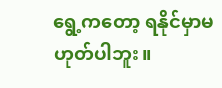ရွေ့ကတော့ ရနိုင်မှာမဟုတ်ပါဘူး။